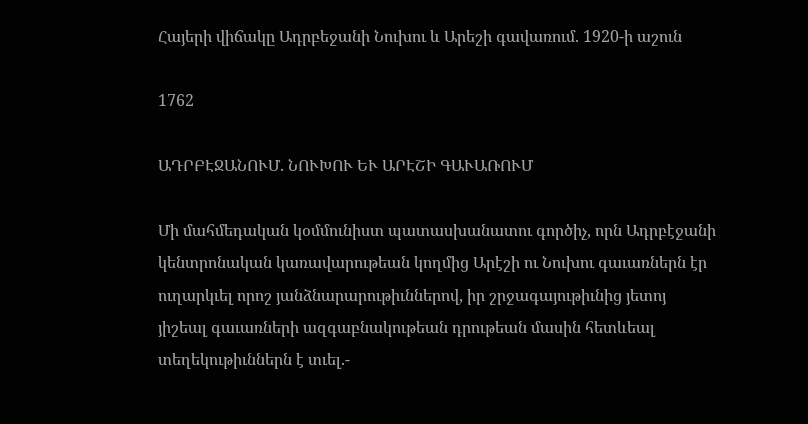Հայերի վիճակը Ադրբեջանի Նուխու և Արեշի գավառում. 1920-ի աշուն

1762

ԱԴՐԲԷՋԱՆՈՒՄ. ՆՈՒԽՈՒ ԵՒ ԱՐԷՇԻ ԳԱՒԱՌՈՒՄ

Մի մահմեդական կօմմունիստ պատասխանատու գործիչ, որն Ադրբէջանի կենտրոնական կառավարութեան կողմից Արէշի ու Նուխու գաւառներն էր ուղարկւել որոշ յանձնարարութիւններով, իր շրջագայութիւնից յետոյ յիշեալ գաւառների ազգաբնակութեան դրութեան մասին հետևեալ տեղեկութիւններն է տւել.-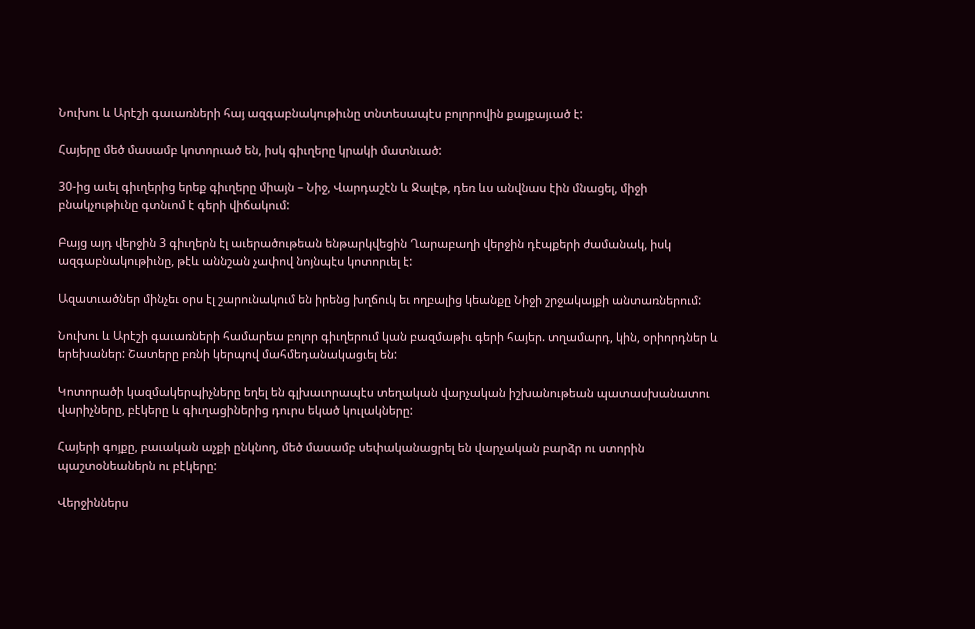Նուխու և Արէշի գաւառների հայ ազգաբնակութիւնը տնտեսապէս բոլորովին քայքայւած է:

Հայերը մեծ մասամբ կոտորւած են, իսկ գիւղերը կրակի մատնւած:

30-ից աւել գիւղերից երեք գիւղերը միայն – Նիջ, Վարդաշէն և Ջալէթ, դեռ ևս անվնաս էին մնացել, միջի բնակչութիւնը գտնւոմ է գերի վիճակում:

Բայց այդ վերջին 3 գիւղերն էլ աւերածութեան ենթարկվեցին Ղարաբաղի վերջին դէպքերի ժամանակ, իսկ ազգաբնակութիւնը, թէև աննշան չափով նոյնպէս կոտորւել է:

Ազատւածներ մինչեւ օրս էլ շարունակում են իրենց խղճուկ եւ ողբալից կեանքը Նիջի շրջակայքի անտառներում:

Նուխու և Արէշի գաւառների համարեա բոլոր գիւղերում կան բազմաթիւ գերի հայեր. տղամարդ, կին, օրիորդներ և երեխաներ: Շատերը բռնի կերպով մահմեդանակացւել են:

Կոտորածի կազմակերպիչները եղել են գլխաւորապէս տեղական վարչական իշխանութեան պատասխանատու վարիչները, բէկերը և գիւղացիներից դուրս եկած կուլակները:

Հայերի գոյքը, բաւական աչքի ընկնող, մեծ մասամբ սեփականացրել են վարչական բարձր ու ստորին պաշտօնեաներն ու բէկերը:

Վերջիններս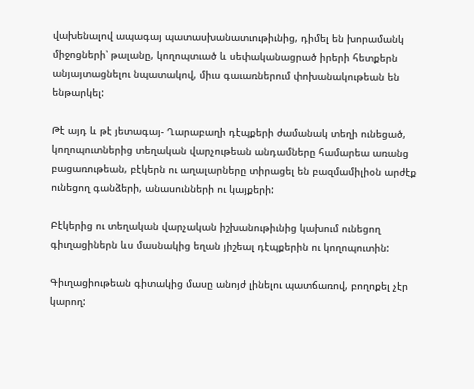վախենալով ապագայ պատասխանատւութիւնից, դիմել են խորամանկ միջոցների՝ թալանը, կողոպտւած և սեփականացրած իրերի հետքերն անյայտացնելու նպատակով, միւս գաւառներում փոխանակութեան են ենթարկել:

Թէ այդ և թէ յետագայ- Ղարաբաղի դէպքերի ժամանակ տեղի ունեցած, կողոպուտներից տեղական վարչութեան անդամները համարեա առանց բացառութեան, բէկերն ու աղալարները տիրացել են բազմամիլիօն արժէք ունեցող գանձերի, անասունների ու կայքերի:

Բէկերից ու տեղական վարչական իշխանութիւնից կախում ունեցող գիւղացիներն ևս մասնակից եղան յիշեալ դէպքերին ու կողոպուտին:

Գիւղացիութեան գիտակից մասը անոյժ լինելու պատճառով, բողոքել չէր կարող: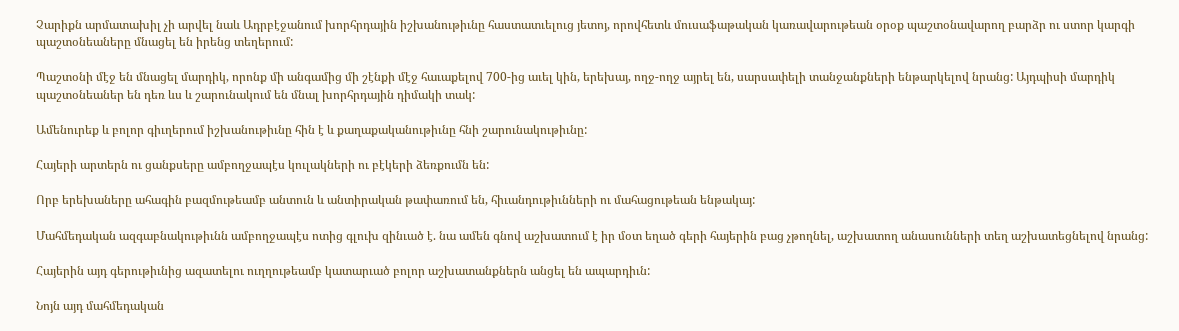Չարիքն արմատախիլ չի արվել նաև Ադրբէջանում խորհրդային իշխանութիւնը հաստատւելուց յետոյ, որովհետև մուսաֆաթական կառավարութեան օրօք պաշտօնավարող բարձր ու ստոր կարգի պաշտօնեաները մնացել են իրենց տեղերում:

Պաշտօնի մէջ են մնացել մարդիկ, որոնք մի անգամից մի շէնքի մէջ հաւաքելով 700-ից աւել կին, երեխայ, ողջ-ողջ այրել են, սարսափելի տանջանքների ենթարկելով նրանց: Այդպիսի մարդիկ պաշտօնեաներ են դեռ ևս և շարունակում են մնալ խորհրդային դիմակի տակ:

Ամենուրեք և բոլոր գիւղերում իշխանութիւնը հին է և քաղաքականութիւնը հնի շարունակութիւնը:

Հայերի արտերն ու ցանքսերը ամբողջապէս կուլակների ու բէկերի ձեռքումն են:

Որբ երեխաները ահագին բազմութեամբ անտուն և անտիրական թափառում են, հիւանդութիւնների ու մահացութեան ենթակայ:

Մահմեդական ազգաբնակութիւնն ամբողջապէս ոտից գլուխ զինւած է. նա ամեն գնով աշխատում է իր մօտ եղած գերի հայերին բաց չթողնել, աշխատող անասունների տեղ աշխատեցնելով նրանց:

Հայերին այդ գերութիւնից ազատելու ուղղութեամբ կատարւած բոլոր աշխատանքներն անցել են ապարդիւն:

Նոյն այդ մահմեդական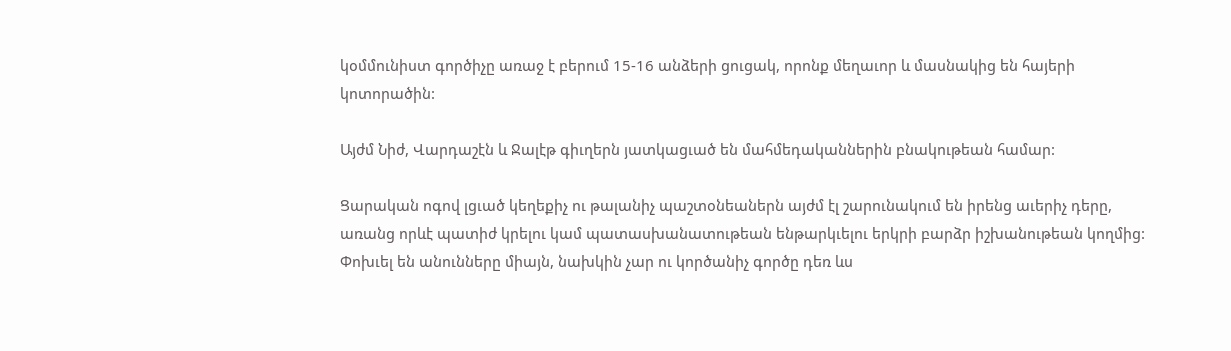կօմմունիստ գործիչը առաջ է բերում 15-16 անձերի ցուցակ, որոնք մեղաւոր և մասնակից են հայերի կոտորածին:

Այժմ Նիժ, Վարդաշէն և Ջալէթ գիւղերն յատկացւած են մահմեդականներին բնակութեան համար:

Ցարական ոգով լցւած կեղեքիչ ու թալանիչ պաշտօնեաներն այժմ էլ շարունակում են իրենց աւերիչ դերը, առանց որևէ պատիժ կրելու կամ պատասխանատութեան ենթարկւելու երկրի բարձր իշխանութեան կողմից: Փոխւել են անունները միայն, նախկին չար ու կործանիչ գործը դեռ ևս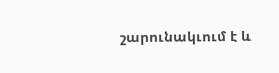շարունակւում է և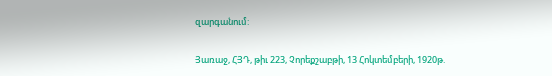զարգանում:

Յառաջ, ՀՅԴ, թիւ 223, Չորեքշաբթի, 13 Հոկտեմբերի, 1920թ.